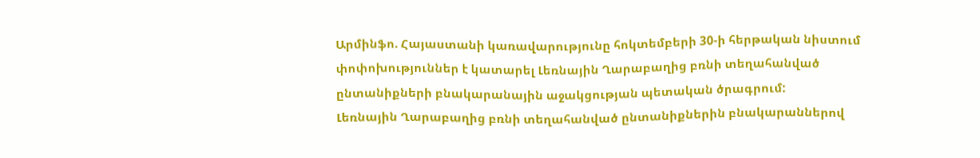Արմինֆո. Հայաստանի կառավարությունը հոկտեմբերի 30-ի հերթական նիստում փոփոխություններ է կատարել Լեռնային Ղարաբաղից բռնի տեղահանված ընտանիքների բնակարանային աջակցության պետական ծրագրում:
Լեռնային Ղարաբաղից բռնի տեղահանված ընտանիքներին բնակարաններով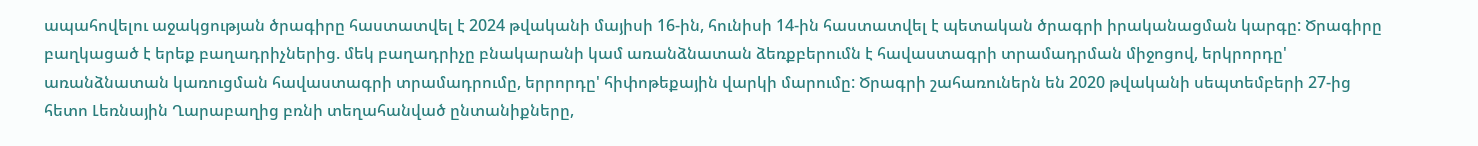ապահովելու աջակցության ծրագիրը հաստատվել է 2024 թվականի մայիսի 16-ին, հունիսի 14-ին հաստատվել է պետական ծրագրի իրականացման կարգը: Ծրագիրը բաղկացած է երեք բաղադրիչներից. մեկ բաղադրիչը բնակարանի կամ առանձնատան ձեռքբերումն է հավաստագրի տրամադրման միջոցով, երկրորդը' առանձնատան կառուցման հավաստագրի տրամադրումը, երրորդը' հիփոթեքային վարկի մարումը: Ծրագրի շահառուներն են 2020 թվականի սեպտեմբերի 27-ից հետո Լեռնային Ղարաբաղից բռնի տեղահանված ընտանիքները,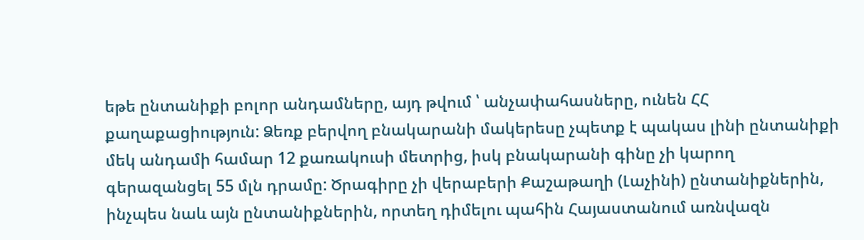եթե ընտանիքի բոլոր անդամները, այդ թվում ՝ անչափահասները, ունեն ՀՀ քաղաքացիություն: Ձեռք բերվող բնակարանի մակերեսը չպետք է պակաս լինի ընտանիքի մեկ անդամի համար 12 քառակուսի մետրից, իսկ բնակարանի գինը չի կարող գերազանցել 55 մլն դրամը: Ծրագիրը չի վերաբերի Քաշաթաղի (Լաչինի) ընտանիքներին, ինչպես նաև այն ընտանիքներին, որտեղ դիմելու պահին Հայաստանում առնվազն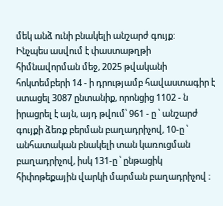մեկ անձ ունի բնակելի անշարժ գույք:
Ինչպես ասվում է փաստաթղթի հիմնավորման մեջ, 2025 թվականի հոկտեմբերի 14 - ի դրությամբ հավաստագիր է ստացել 3087 ընտանիք, որոնցից 1102 - ն իրացրել է այն, այդ թվում՝ 961 - ը ՝ անշարժ գույքի ձեռք բերման բաղադրիչով, 10-ը ՝ անհատական բնակելի տան կառուցման բաղադրիչով, իսկ 131-ը ՝ ընթացիկ հիփոթեքային վարկի մարման բաղադրիչով ։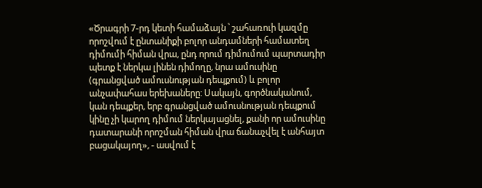«Ծրագրի 7-րդ կետի համաձայն ՝ շահառուի կազմը որոշվում է ընտանիքի բոլոր անդամների համատեղ դիմումի հիման վրա, ընդ որում դիմումում պարտադիր պետք է ներկա լինեն դիմողը, նրա ամուսինը (գրանցված ամուսնության դեպքում) և բոլոր անչափահաս երեխաները: Սակայն, գործնականում, կան դեպքեր, երբ գրանցված ամուսնության դեպքում կինը չի կարող դիմում ներկայացնել, քանի որ ամուսինը դատարանի որոշման հիման վրա ճանաչվել է անհայտ բացակայող», - ասվում է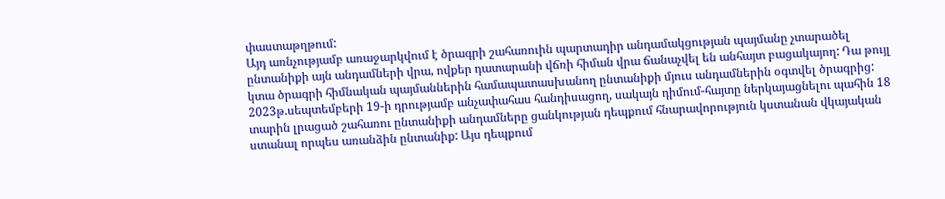փաստաթղթում:
Այդ առնչությամբ առաջարկվում է ծրագրի շահառուին պարտադիր անդամակցության պայմանը չտարածել ընտանիքի այն անդամների վրա, ովքեր դատարանի վճռի հիման վրա ճանաչվել են անհայտ բացակայող: Դա թույլ կտա ծրագրի հիմնական պայմաններին համապատասխանող ընտանիքի մյուս անդամներին օգտվել ծրագրից:
2023թ.սեպտեմբերի 19-ի դրությամբ անչափահաս հանդիսացող, սակայն դիմում-հայտը ներկայացնելու պահին 18 տարին լրացած շահառու ընտանիքի անդամները ցանկության դեպքում հնարավորություն կստանան վկայական ստանալ որպես առանձին ընտանիք: Այս դեպքում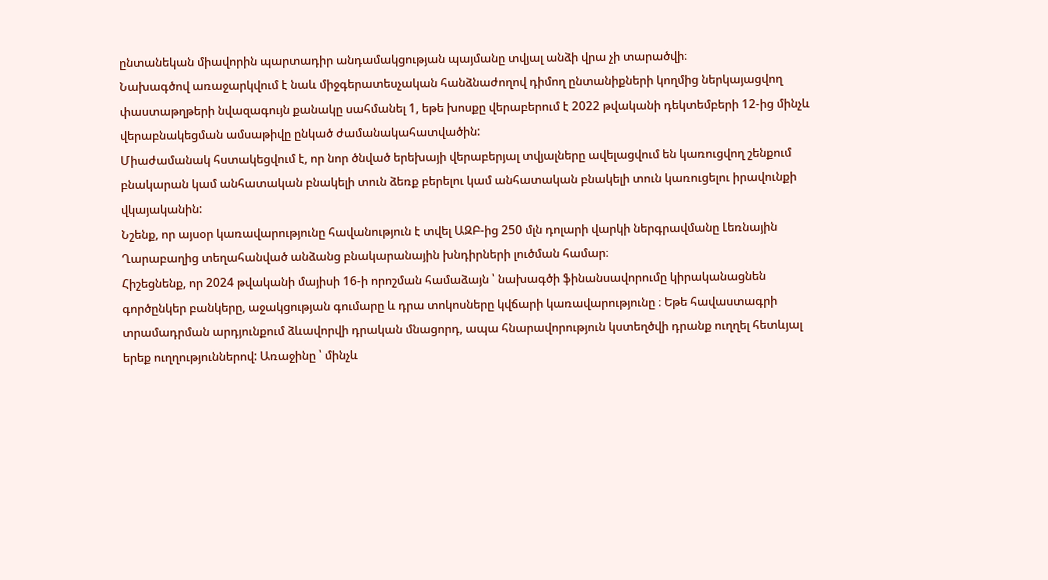ընտանեկան միավորին պարտադիր անդամակցության պայմանը տվյալ անձի վրա չի տարածվի։
Նախագծով առաջարկվում է նաև միջգերատեսչական հանձնաժողով դիմող ընտանիքների կողմից ներկայացվող փաստաթղթերի նվազագույն քանակը սահմանել 1, եթե խոսքը վերաբերում է 2022 թվականի դեկտեմբերի 12-ից մինչև վերաբնակեցման ամսաթիվը ընկած ժամանակահատվածին:
Միաժամանակ հստակեցվում է, որ նոր ծնված երեխայի վերաբերյալ տվյալները ավելացվում են կառուցվող շենքում բնակարան կամ անհատական բնակելի տուն ձեռք բերելու կամ անհատական բնակելի տուն կառուցելու իրավունքի վկայականին:
Նշենք, որ այսօր կառավարությունը հավանություն է տվել ԱԶԲ-ից 250 մլն դոլարի վարկի ներգրավմանը Լեռնային Ղարաբաղից տեղահանված անձանց բնակարանային խնդիրների լուծման համար։
Հիշեցնենք, որ 2024 թվականի մայիսի 16-ի որոշման համաձայն ՝ նախագծի ֆինանսավորումը կիրականացնեն գործընկեր բանկերը, աջակցության գումարը և դրա տոկոսները կվճարի կառավարությունը ։ Եթե հավաստագրի տրամադրման արդյունքում ձևավորվի դրական մնացորդ, ապա հնարավորություն կստեղծվի դրանք ուղղել հետևյալ երեք ուղղություններով: Առաջինը ՝ մինչև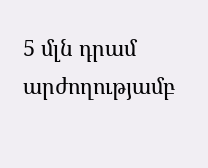5 մլն դրամ արժողությամբ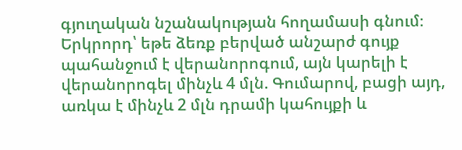գյուղական նշանակության հողամասի գնում։ Երկրորդ՝ եթե ձեռք բերված անշարժ գույք պահանջում է վերանորոգում, այն կարելի է վերանորոգել մինչև 4 մլն. Գումարով, բացի այդ, առկա է մինչև 2 մլն դրամի կահույքի և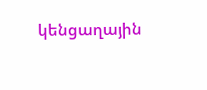կենցաղային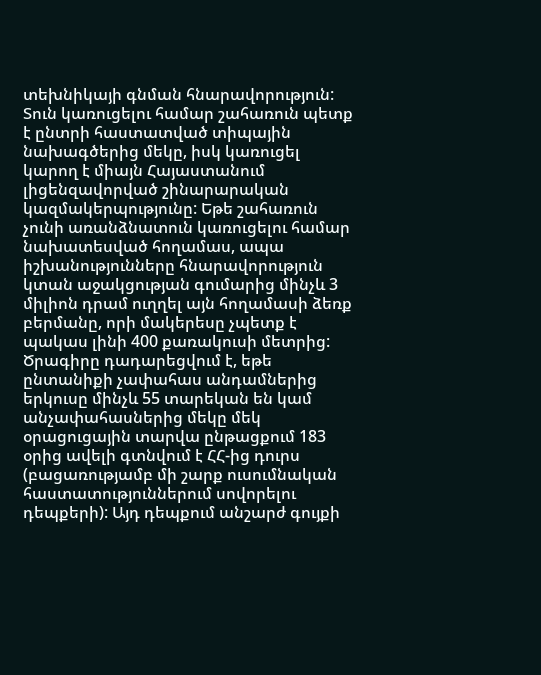տեխնիկայի գնման հնարավորություն: Տուն կառուցելու համար շահառուն պետք է ընտրի հաստատված տիպային նախագծերից մեկը, իսկ կառուցել կարող է միայն Հայաստանում լիցենզավորված շինարարական կազմակերպությունը: Եթե շահառուն չունի առանձնատուն կառուցելու համար նախատեսված հողամաս, ապա իշխանությունները հնարավորություն կտան աջակցության գումարից մինչև 3 միլիոն դրամ ուղղել այն հողամասի ձեռք բերմանը, որի մակերեսը չպետք է պակաս լինի 400 քառակուսի մետրից:
Ծրագիրը դադարեցվում է, եթե ընտանիքի չափահաս անդամներից երկուսը մինչև 55 տարեկան են կամ անչափահասներից մեկը մեկ օրացուցային տարվա ընթացքում 183 օրից ավելի գտնվում է ՀՀ-ից դուրս (բացառությամբ մի շարք ուսումնական հաստատություններում սովորելու դեպքերի): Այդ դեպքում անշարժ գույքի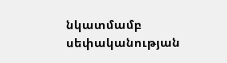նկատմամբ սեփականության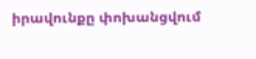իրավունքը փոխանցվում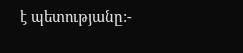է պետությանը:-